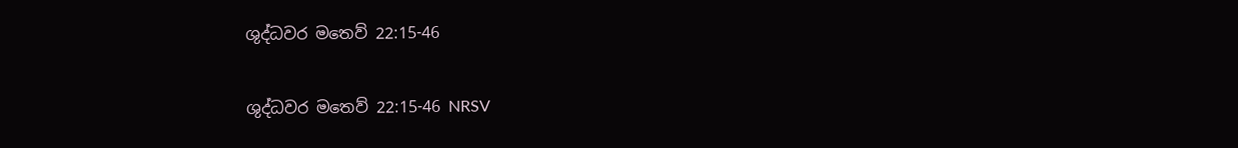ශුද්ධවර මතෙව් 22:15-46

ශුද්ධවර මතෙව් 22:15-46 NRSV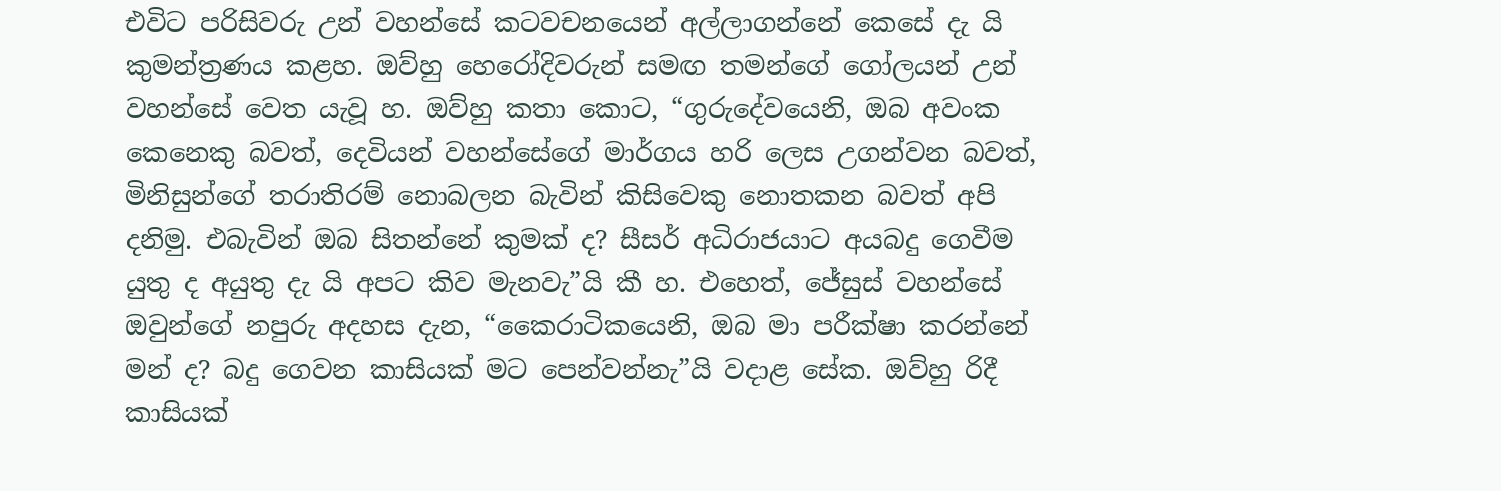එවිට පරිසිවරු උන් වහන්සේ කටවචනයෙන් අල්ලාගන්නේ කෙසේ දැ යි කුමන්ත්‍රණය කළහ. ඔව්හු හෙරෝදිවරුන් සමඟ තමන්ගේ ගෝලයන් උන් වහන්සේ වෙත යැවූ හ. ඔව්හු කතා කොට, “ගුරුදේවයෙනි, ඔබ අවංක කෙනෙකු බවත්, දෙවියන් වහන්සේගේ මාර්ගය හරි ලෙස උගන්වන බවත්, මිනිසුන්ගේ තරාතිරම් නොබලන බැවින් කිසිවෙකු නොතකන බවත් අපි දනිමු. එබැවින් ඔබ සිතන්නේ කුමක් ද? සීසර් අධිරාජයාට අයබදු ගෙවීම යුතු ද අයුතු දැ යි අපට කිව මැනවැ”යි කී හ. එහෙත්, ජේසුස් වහන්සේ ඔවුන්ගේ නපුරු අදහස දැන, “කෛරාටිකයෙනි, ඔබ මා පරීක්ෂා කරන්නේ මන් ද? බදු ගෙවන කාසියක් මට පෙන්වන්නැ”යි වදාළ සේක. ඔව්හු රිදී කාසියක්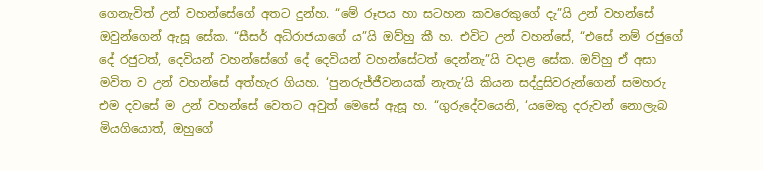ගෙනැවිත් උන් වහන්සේගේ අතට දුන්හ. “මේ රූපය හා සටහන කවරෙකුගේ දැ”යි උන් වහන්සේ ඔවුන්ගෙන් ඇසූ සේක. “සීසර් අධිරාජයාගේ ය”යි ඔව්හු කී හ. එවිට උන් වහන්සේ, “එසේ නම් රජුගේ දේ රජුටත්, දෙවියන් වහන්සේගේ දේ දෙවියන් වහන්සේටත් දෙන්නැ”යි වදාළ සේක. ඔව්හු ඒ අසා මවිත ව උන් වහන්සේ අත්හැර ගියහ. ‘පුනරුජ්ජීවනයක් නැතැ’යි කියන සද්දුසිවරුන්ගෙන් සමහරු එම දවසේ ම උන් වහන්සේ වෙතට අවුත් මෙසේ ඇසූ හ. “ගුරුදේවයෙනි, ‘යමෙකු දරුවන් නොලැබ මියගියොත්, ඔහුගේ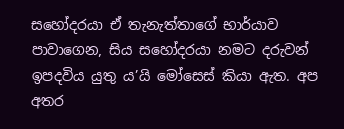සහෝදරයා ඒ තැනැත්තාගේ භාර්යාව පාවාගෙන, සිය සහෝදරයා නමට දරුවන් ඉපදවිය යුතු ය’යි මෝසෙස් කියා ඇත. අප අතර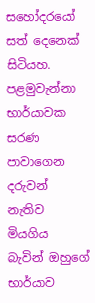සහෝදරයෝ සත් දෙනෙක් සිටියහ. පළමුවැන්නා භාර්යාවක සරණ පාවාගෙන දරුවන් නැතිව මියගිය බැවින් ඔහුගේ භාර්යාව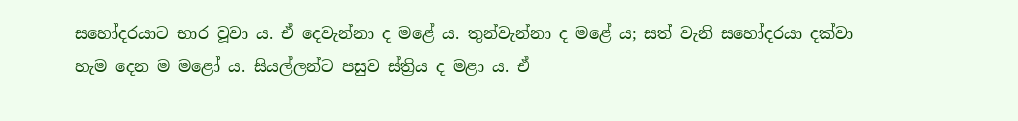සහෝදරයාට භාර වූවා ය. ඒ දෙවැන්නා ද මළේ ය. තුන්වැන්නා ද මළේ ය; සත් වැනි සහෝදරයා දක්වා හැම දෙන ම මළෝ ය. සියල්ලන්ට පසුව ස්ත්‍රිය ද මළා ය. ඒ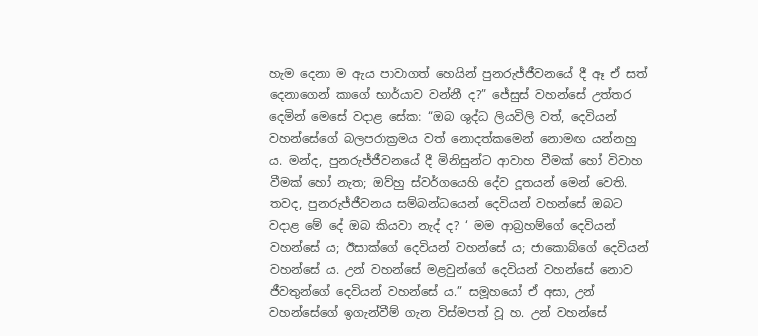හැම දෙනා ම ඇය පාවාගත් හෙයින් පුනරුජ්ජීවනයේ දී ඈ ඒ සත් දෙනාගෙන් කාගේ භාර්යාව වන්නී ද?” ජේසුස් වහන්සේ උත්තර දෙමින් මෙසේ වදාළ සේක: “ඔබ ශුද්ධ ලියවිලි වත්, දෙවියන් වහන්සේගේ බලපරාක්‍රමය වත් නොදත්කමෙන් නොමඟ යන්නහු ය. මන්ද, පුනරුජ්ජීවනයේ දී මිනිසුන්ට ආවාහ වීමක් හෝ විවාහ වීමක් හෝ නැත; ඔව්හු ස්වර්ගයෙහි දේව දූතයන් මෙන් වෙති. තවද, පුනරුජ්ජීවනය සම්බන්ධයෙන් දෙවියන් වහන්සේ ඔබට වදාළ මේ දේ ඔබ කියවා නැද් ද? ‘ මම ආබ්‍රහම්ගේ දෙවියන් වහන්සේ ය; ඊසාක්ගේ දෙවියන් වහන්සේ ය; ජාකොබ්ගේ දෙවියන් වහන්සේ ය. උන් වහන්සේ මළවුන්ගේ දෙවියන් වහන්සේ නොව ජීවතුන්ගේ දෙවියන් වහන්සේ ය.” සමූහයෝ ඒ අසා, උන් වහන්සේගේ ඉගැන්වීම් ගැන විස්මපත් වූ හ. උන් වහන්සේ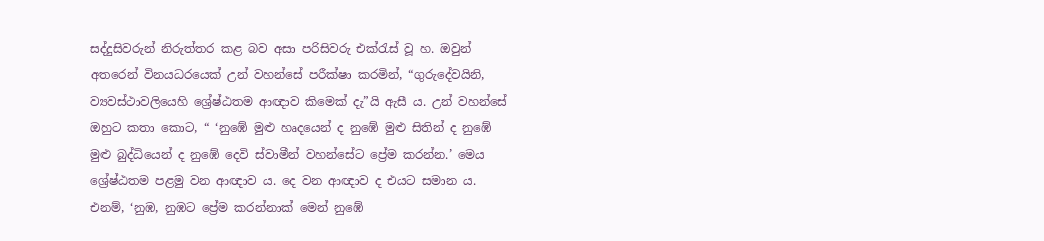සද්දුසිවරුන් නිරුත්තර කළ බව අසා පරිසිවරු එක්රැස් වූ හ. ඔවුන් අතරෙන් විනයධරයෙක් උන් වහන්සේ පරීක්ෂා කරමින්, “ගුරුදේවයිනි, ව්‍යවස්ථාවලියෙහි ශ්‍රේෂ්ඨතම ආඥාව කිමෙක් දැ”යි ඇසී ය. උන් වහන්සේ ඔහුට කතා කොට, “ ‘නුඹේ මුළු හෘදයෙන් ද නුඹේ මුළු සිතින් ද නුඹේ මුළු බුද්ධියෙන් ද නුඹේ දෙවි ස්වාමීන් වහන්සේට ප්‍රේම කරන්න.’ මෙය ශ්‍රේෂ්ඨතම පළමු වන ආඥාව ය. දෙ වන ආඥාව ද එයට සමාන ය. එනම්, ‘නුඹ, නුඹට ප්‍රේම කරන්නාක් මෙන් නුඹේ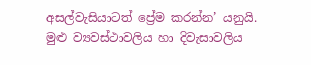අසල්වැසියාටත් ප්‍රේම කරන්න’ යනුයි. මුළු ව්‍යවස්ථාවලිය හා දිවැසාවලිය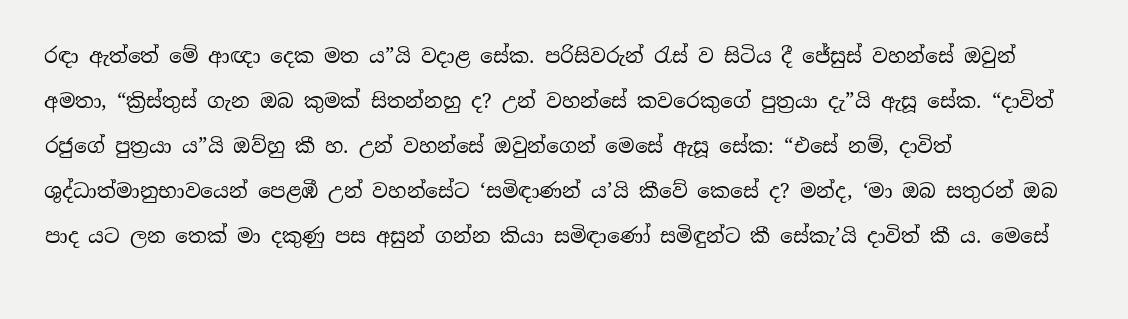රඳා ඇත්තේ මේ ආඥා දෙක මත ය”යි වදාළ සේක. පරිසිවරුන් රැස් ව සිටිය දී ජේසුස් වහන්සේ ඔවුන් අමතා, “ක්‍රිස්තුස් ගැන ඔබ කුමක් සිතන්නහු ද? උන් වහන්සේ කවරෙකුගේ පුත්‍රයා දැ”යි ඇසූ සේක. “දාවිත් රජුගේ පුත්‍රයා ය”යි ඔව්හු කී හ. උන් වහන්සේ ඔවුන්ගෙන් මෙසේ ඇසූ සේක: “එසේ නම්, දාවිත් ශුද්ධාත්මානුභාවයෙන් පෙළඹී උන් වහන්සේට ‘සමිඳාණන් ය’යි කීවේ කෙසේ ද? මන්ද, ‘මා ඔබ සතුරන් ඔබ පාද යට ලන තෙක් මා දකුණු පස අසුන් ගන්න කියා සමිඳාණෝ සමිඳුන්ට කී සේකැ’යි දාවිත් කී ය. මෙසේ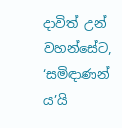දාවිත් උන් වහන්සේට, ‘සමිඳාණන් ය’යි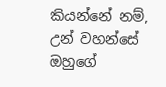කියන්නේ නම්, උන් වහන්සේ ඔහුගේ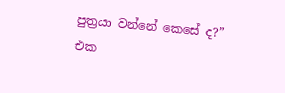පුත්‍රයා වන්නේ කෙසේ ද?” එක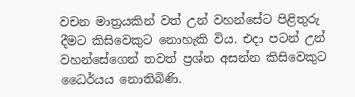වචන මාත්‍රයකින් වත් උන් වහන්සේට පිළිතුරු දීමට කිසිවෙකුට නොහැකි විය. එදා පටන් උන් වහන්සේගෙන් තවත් ප්‍රශ්න අසන්න කිසිවෙකුට ධෛර්යය නොතිබිණි.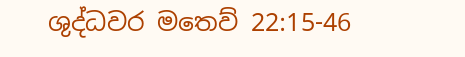ශුද්ධවර මතෙව් 22:15-46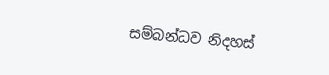සම්බන්ධව නිදහස්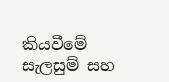කියවීමේ සැලසුම් සහ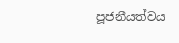පූජනීයත්වය